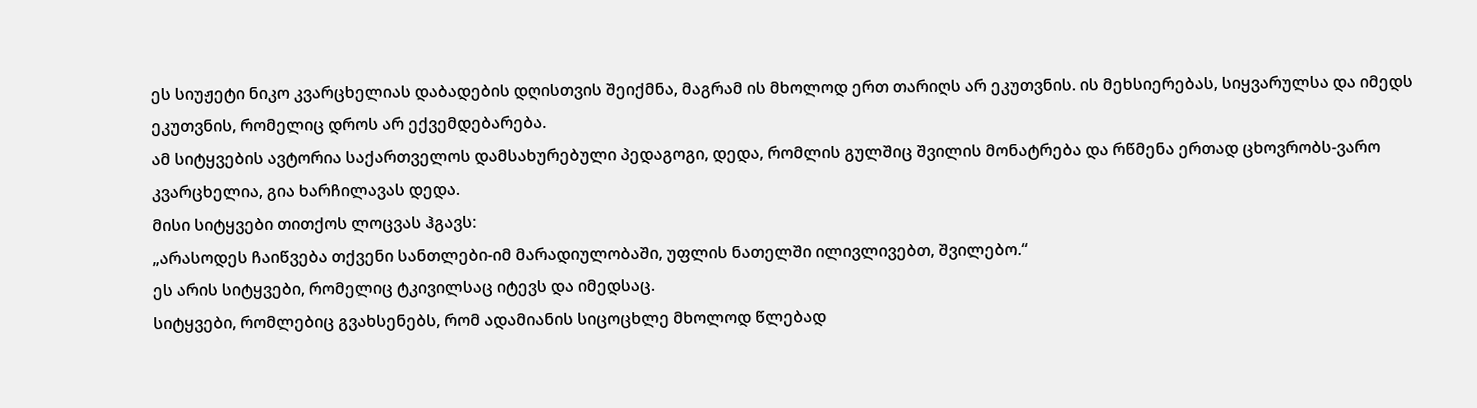ეს სიუჟეტი ნიკო კვარცხელიას დაბადების დღისთვის შეიქმნა, მაგრამ ის მხოლოდ ერთ თარიღს არ ეკუთვნის. ის მეხსიერებას, სიყვარულსა და იმედს ეკუთვნის, რომელიც დროს არ ექვემდებარება.
ამ სიტყვების ავტორია საქართველოს დამსახურებული პედაგოგი, დედა, რომლის გულშიც შვილის მონატრება და რწმენა ერთად ცხოვრობს-ვარო კვარცხელია, გია ხარჩილავას დედა.
მისი სიტყვები თითქოს ლოცვას ჰგავს:
„არასოდეს ჩაიწვება თქვენი სანთლები-იმ მარადიულობაში, უფლის ნათელში ილივლივებთ, შვილებო.“
ეს არის სიტყვები, რომელიც ტკივილსაც იტევს და იმედსაც.
სიტყვები, რომლებიც გვახსენებს, რომ ადამიანის სიცოცხლე მხოლოდ წლებად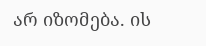არ იზომება. ის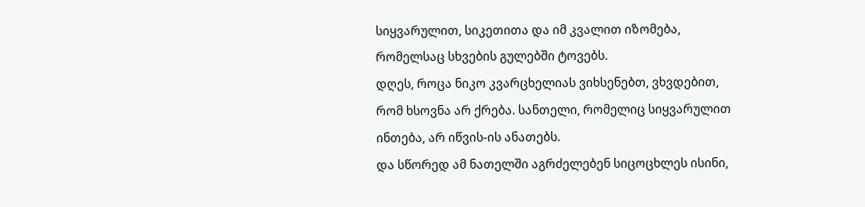სიყვარულით, სიკეთითა და იმ კვალით იზომება, რომელსაც სხვების გულებში ტოვებს.
დღეს, როცა ნიკო კვარცხელიას ვიხსენებთ, ვხვდებით, რომ ხსოვნა არ ქრება. სანთელი, რომელიც სიყვარულით ინთება, არ იწვის-ის ანათებს.
და სწორედ ამ ნათელში აგრძელებენ სიცოცხლეს ისინი,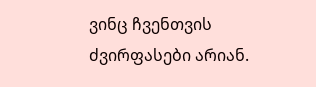ვინც ჩვენთვის ძვირფასები არიან.